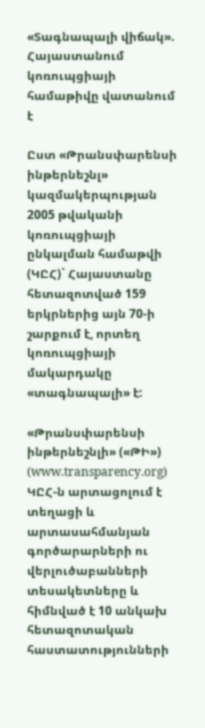«Տագնապալի վիճակ». Հայաստանում կոռուպցիայի համաթիվը վատանում է

Ըստ «Թրանսփարենսի ինթերնեշնլ» կազմակերպության 2005 թվականի կոռուպցիայի ընկալման համաթվի (ԿԸՀ)` Հայաստանը հետազոտված 159 երկրներից այն 70-ի շարքում է, որտեղ կոռուպցիայի մակարդակը «տագնապալի» է:

«Թրանսփարենսի ինթերնեշնլի» («ԹԻ») (www.transparency.org) ԿԸՀ-ն արտացոլում է տեղացի և արտասահմանյան գործարարների ու վերլուծաբանների տեսակետները և հիմնված է 10 անկախ հետազոտական հաստատությունների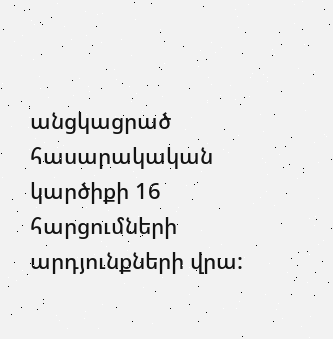անցկացրած հասարակական կարծիքի 16 հարցումների արդյունքների վրա: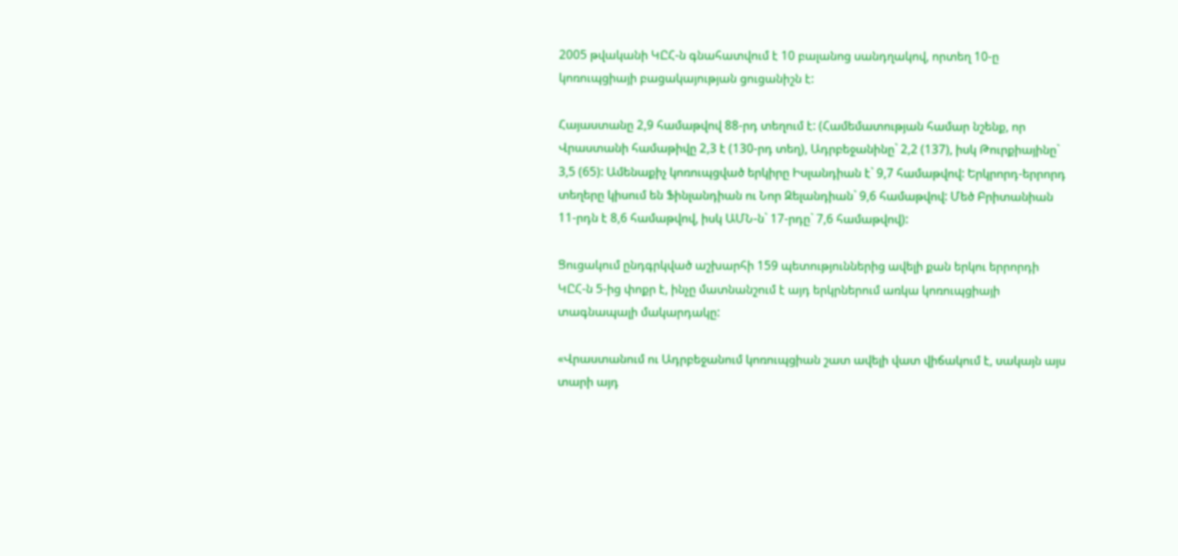2005 թվականի ԿԸՀ-ն գնահատվում է 10 բալանոց սանդղակով, որտեղ 10-ը կոռուպցիայի բացակայության ցուցանիշն է:

Հայաստանը 2,9 համաթվով 88-րդ տեղում է: (Համեմատության համար նշենք, որ Վրաստանի համաթիվը 2,3 է (130-րդ տեղ), Ադրբեջանինը` 2,2 (137), իսկ Թուրքիայինը` 3,5 (65): Ամենաքիչ կոռուպցված երկիրը Իսլանդիան է` 9,7 համաթվով: Երկրորդ-երրորդ տեղերը կիսում են Ֆինլանդիան ու Նոր Զելանդիան` 9,6 համաթվով: Մեծ Բրիտանիան 11-րդն է 8,6 համաթվով, իսկ ԱՄՆ-ն` 17-րդը` 7,6 համաթվով):

Ցուցակում ընդգրկված աշխարհի 159 պետություններից ավելի քան երկու երրորդի ԿԸՀ-ն 5-ից փոքր է, ինչը մատնանշում է այդ երկրներում առկա կոռուպցիայի տագնապալի մակարդակը:

«Վրաստանում ու Ադրբեջանում կոռուպցիան շատ ավելի վատ վիճակում է, սակայն այս տարի այդ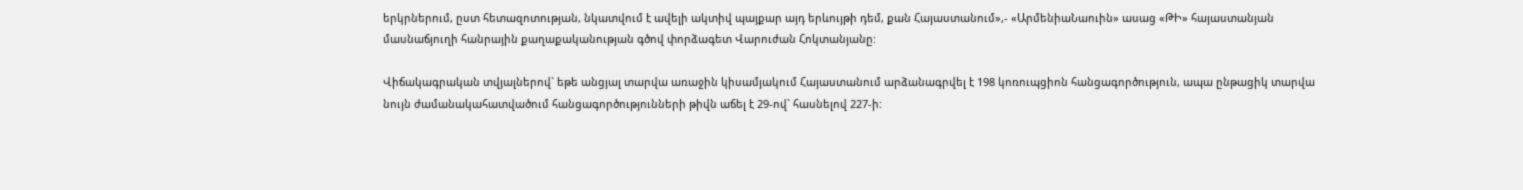երկրներում, ըստ հետազոտության, նկատվում է ավելի ակտիվ պայքար այդ երևույթի դեմ, քան Հայաստանում»,- «ԱրմենիաՆաուին» ասաց «ԹԻ» հայաստանյան մասնաճյուղի հանրային քաղաքականության գծով փորձագետ Վարուժան Հոկտանյանը:

Վիճակագրական տվյալներով` եթե անցյալ տարվա առաջին կիսամյակում Հայաստանում արձանագրվել է 198 կոռուպցիոն հանցագործություն, ապա ընթացիկ տարվա նույն ժամանակահատվածում հանցագործությունների թիվն աճել է 29-ով` հասնելով 227-ի: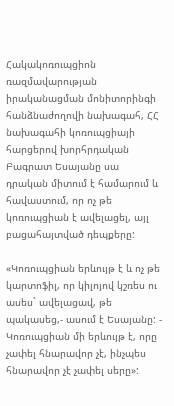Հակակոռուպցիոն ռազմավարության իրականացման մոնիտորինգի հանձնաժողովի նախագահ, ՀՀ նախագահի կոռուպցիայի հարցերով խորհրդական Բագրատ Եսայանը սա դրական միտում է համարում և հավաստում, որ ոչ թե կոռուպցիան է ավելացել, այլ բացահայտված դեպքերը:

«Կոռուպցիան երևույթ է և ոչ թե կարտոֆիլ, որ կիլոյով կշռես ու ասես` ավելացավ, թե պակասեց,- ասում է Եսայանը: - Կոռուպցիան մի երևույթ է, որը չափել հնարավոր չէ, ինչպես հնարավոր չէ չափել սերը»: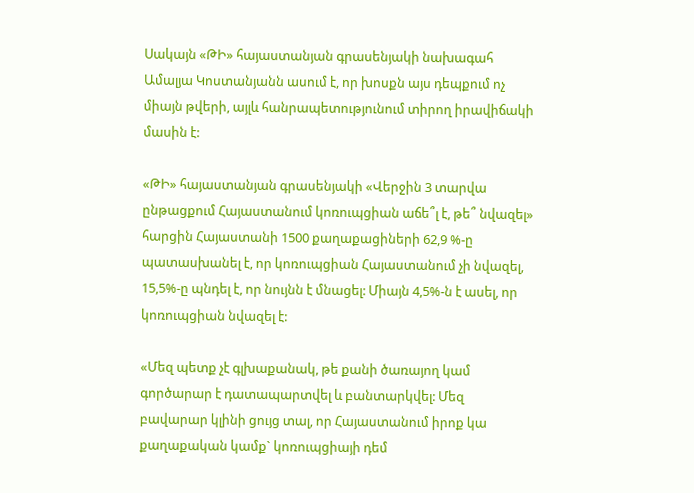Սակայն «ԹԻ» հայաստանյան գրասենյակի նախագահ Ամալյա Կոստանյանն ասում է, որ խոսքն այս դեպքում ոչ միայն թվերի, այլև հանրապետությունում տիրող իրավիճակի մասին է:

«ԹԻ» հայաստանյան գրասենյակի «Վերջին 3 տարվա ընթացքում Հայաստանում կոռուպցիան աճե՞լ է, թե՞ նվազել» հարցին Հայաստանի 1500 քաղաքացիների 62,9 %-ը պատասխանել է, որ կոռուպցիան Հայաստանում չի նվազել, 15,5%-ը պնդել է, որ նույնն է մնացել: Միայն 4,5%-ն է ասել, որ կոռուպցիան նվազել է:

«Մեզ պետք չէ գլխաքանակ, թե քանի ծառայող կամ գործարար է դատապարտվել և բանտարկվել: Մեզ բավարար կլինի ցույց տալ, որ Հայաստանում իրոք կա քաղաքական կամք` կոռուպցիայի դեմ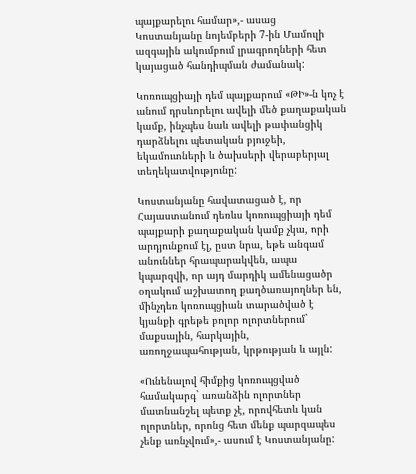պայքարելու համար»,- ասաց Կոստանյանը նոյեմբերի 7-ին Մամուլի ազգային ակումբում լրագրողների հետ կայացած հանդիպման ժամանակ:

Կոռուպցիայի դեմ պայքարում «ԹԻ»-ն կոչ է անում դրսևորելու ավելի մեծ քաղաքական կամք, ինչպես նաև ավելի թափանցիկ դարձնելու պետական բյուջեի, եկամուտների և ծախսերի վերաբերյալ տեղեկատվությունը:

Կոստանյանը հավատացած է, որ Հայաստանում դեռևս կոռուպցիայի դեմ պայքարի քաղաքական կամք չկա, որի արդյունքում էլ, ըստ նրա, եթե անգամ անուններ հրապարակվեն, ապա կպարզվի, որ այդ մարդիկ ամենացածր օղակում աշխատող քաղծառայողներ են, մինչդեռ կոռուպցիան տարածված է կյանքի գրեթե բոլոր ոլորտներում` մաքսային, հարկային, առողջապահության, կրթության և այլն:

«Ունենալով հիմքից կոռուպցված համակարգ` առանձին ոլորտներ մատնանշել պետք չէ, որովհետև կան ոլորտներ, որոնց հետ մենք պարզապես չենք առնչվում»,- ասում է Կոստանյանը: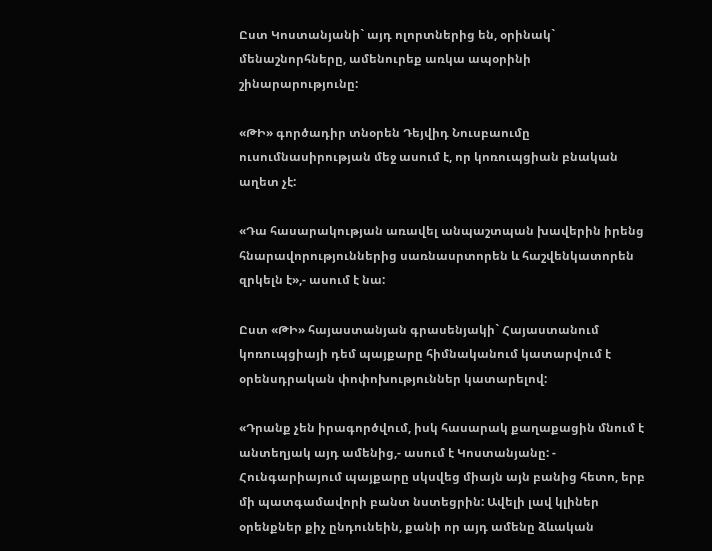Ըստ Կոստանյանի` այդ ոլորտներից են, օրինակ` մենաշնորհները, ամենուրեք առկա ապօրինի շինարարությունը:

«ԹԻ» գործադիր տնօրեն Դեյվիդ Նուսբաումը ուսումնասիրության մեջ ասում է, որ կոռուպցիան բնական աղետ չէ:

«Դա հասարակության առավել անպաշտպան խավերին իրենց հնարավորություններից սառնասրտորեն և հաշվենկատորեն զրկելն է»,- ասում է նա:

Ըստ «ԹԻ» հայաստանյան գրասենյակի` Հայաստանում կոռուպցիայի դեմ պայքարը հիմնականում կատարվում է օրենսդրական փոփոխություններ կատարելով:

«Դրանք չեն իրագործվում, իսկ հասարակ քաղաքացին մնում է անտեղյակ այդ ամենից,- ասում է Կոստանյանը: - Հունգարիայում պայքարը սկսվեց միայն այն բանից հետո, երբ մի պատգամավորի բանտ նստեցրին: Ավելի լավ կլիներ օրենքներ քիչ ընդունեին, քանի որ այդ ամենը ձևական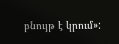բնույթ է կրում»: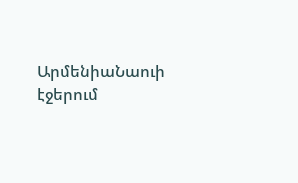ԱրմենիաՆաուի էջերում